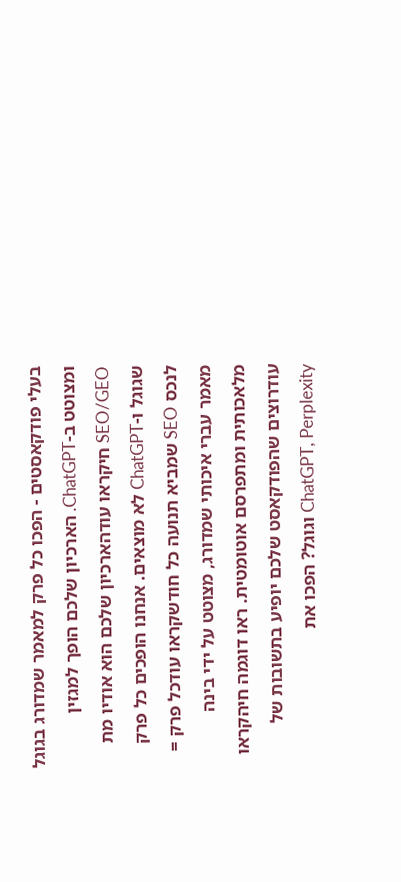בעלי פודקאסטים - הפכו כל פרק למאמר שמדורג בגוגל ומצוטט ב-ChatGPT. הארכיון שלכם הופך למגזין SEO/GEO חיקראו עודהארכיון שלכם הוא אודיו מת שגוגל ו-ChatGPT לא מוצאים. אנחנו הופכים כל פרק לנכס SEO שמביא תנועה כל חודשקראו עודכל פרק = מאמר עברי איכותי שמדורג, מצוטט על ידי בינה מלאכותית ומתפרסם אוטומטית. ראו דוגמה חיהקראו עודרוצים שהפודקאסט שלכם יופיע בתשובות של ChatGPT, Perplexity וגוגל? הפכו את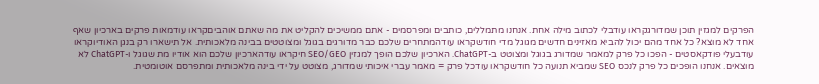הפרקים למגזין תוכן שמדורגקראו עודבלי לכתוב מילה אחת. אנחנו מתמללים, כותבים ומפרסמים - אתם ממשיכים להקליט את מה שאתם אוהביםקראו עודמאות פרקים בארכיון שאף אחד לא מוצא? כל אחד מהם יכול להביא מאזינים חדשים מגוגל מדי חודשקראו עודהמתחרים שלכם כבר מדורגים בגוגל ומצוטטים בבינה מלאכותית. אל תישארו רק בנגן האודיוקראו עודבעלי פודקאסטים - הפכו כל פרק למאמר שמדורג בגוגל ומצוטט ב-ChatGPT. הארכיון שלכם הופך למגזין SEO/GEO חיקראו עודהארכיון שלכם הוא אודיו מת שגוגל ו-ChatGPT לא מוצאים. אנחנו הופכים כל פרק לנכס SEO שמביא תנועה כל חודשקראו עודכל פרק = מאמר עברי איכותי שמדורג, מצוטט על ידי בינה מלאכותית ומתפרסם אוטומטית.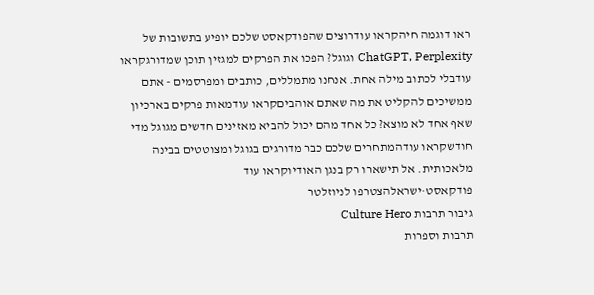ראו דוגמה חיהקראו עודרוצים שהפודקאסט שלכם יופיע בתשובות של ChatGPT, Perplexity וגוגל? הפכו את הפרקים למגזין תוכן שמדורגקראו עודבלי לכתוב מילה אחת. אנחנו מתמללים, כותבים ומפרסמים - אתם ממשיכים להקליט את מה שאתם אוהביםקראו עודמאות פרקים בארכיון שאף אחד לא מוצא? כל אחד מהם יכול להביא מאזינים חדשים מגוגל מדי חודשקראו עודהמתחרים שלכם כבר מדורגים בגוגל ומצוטטים בבינה מלאכותית. אל תישארו רק בנגן האודיוקראו עוד
פודקאסט·ישראלהצטרפו לניוזלטר
גיבור תרבות Culture Hero
תרבות וספרות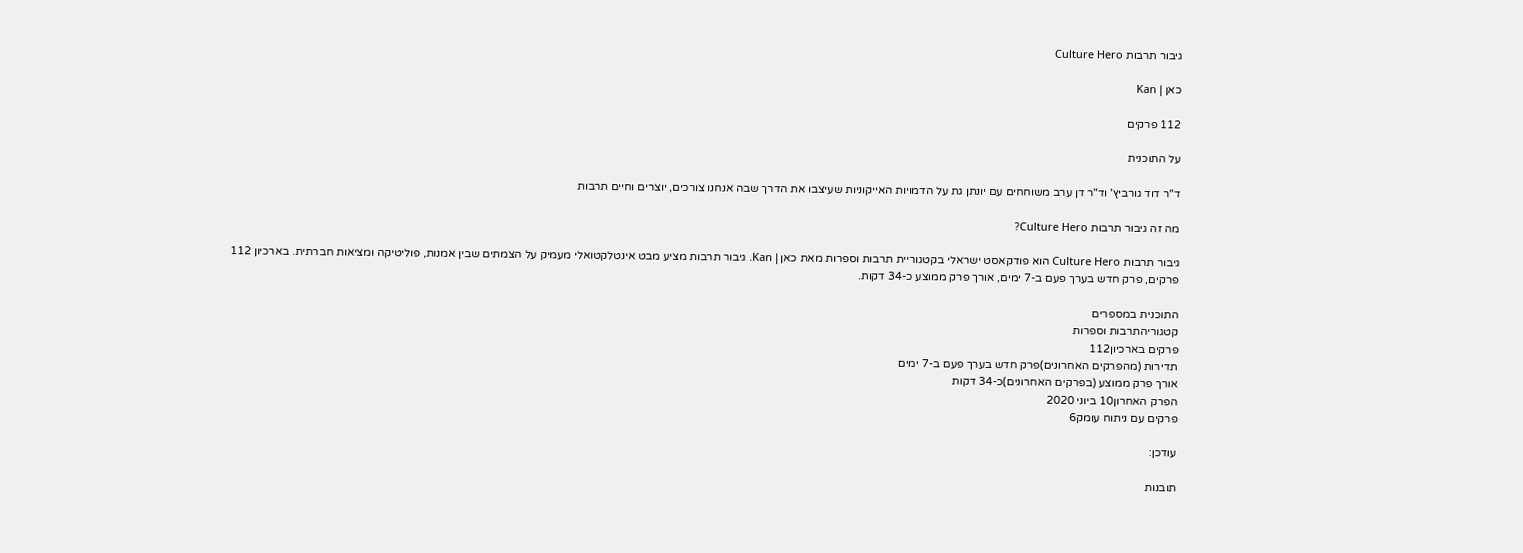גיבור תרבות Culture Hero

כאן | Kan

112 פרקים

על התוכנית

ד"ר דוד גורביץ' וד"ר דן ערב משוחחים עם יונתן גת על הדמויות האייקוניות שעיצבו את הדרך שבה אנחנו צורכים, יוצרים וחיים תרבות

מה זה גיבור תרבות Culture Hero?

גיבור תרבות Culture Hero הוא פודקאסט ישראלי בקטגוריית תרבות וספרות מאת כאן | Kan. גיבור תרבות מציע מבט אינטלקטואלי מעמיק על הצמתים שבין אמנות, פוליטיקה ומציאות חברתית. בארכיון 112 פרקים, פרק חדש בערך פעם ב-7 ימים, אורך פרק ממוצע כ-34 דקות.

התוכנית במספרים
קטגוריהתרבות וספרות
פרקים בארכיון112
תדירות (מהפרקים האחרונים)פרק חדש בערך פעם ב-7 ימים
אורך פרק ממוצע (בפרקים האחרונים)כ-34 דקות
הפרק האחרון10 ביוני 2020
פרקים עם ניתוח עומק6

עודכן:

תובנות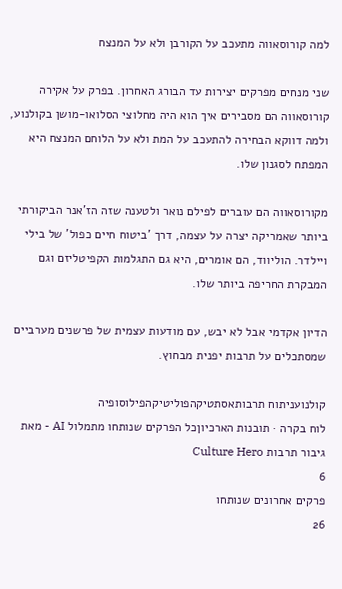למה קורוסאווה מתעכב על הקורבן ולא על המנצח

שני מנחים מפרקים יצירות עד הבורג האחרון. בפרק על אקירה קורוסאווה הם מסבירים איך הוא היה מחלוצי הסלואו-מושן בקולנוע, ולמה דווקא הבחירה להתעכב על המת ולא על הלוחם המנצח היא המפתח לסגנון שלו.

מקורוסאווה הם עוברים לפילם נואר ולטענה שזה הז'אנר הביקורתי ביותר שאמריקה יצרה על עצמה, דרך 'ביטוח חיים כפול' של בילי ויילדר. הוליווד, הם אומרים, היא גם התגלמות הקפיטליזם וגם המבקרת החריפה ביותר שלו.

הדיון אקדמי אבל לא יבש, עם מודעות עצמית של פרשנים מערביים שמסתכלים על תרבות יפנית מבחוץ.

קולנועניתוח תרבותאסתטיקהפוליטיקהפילוסופיה
לוח בקרה · תובנות הארכיוןכל הפרקים שנותחו מתמלול AI - מאת גיבור תרבות Culture Hero
6
פרקים אחרונים שנותחו
26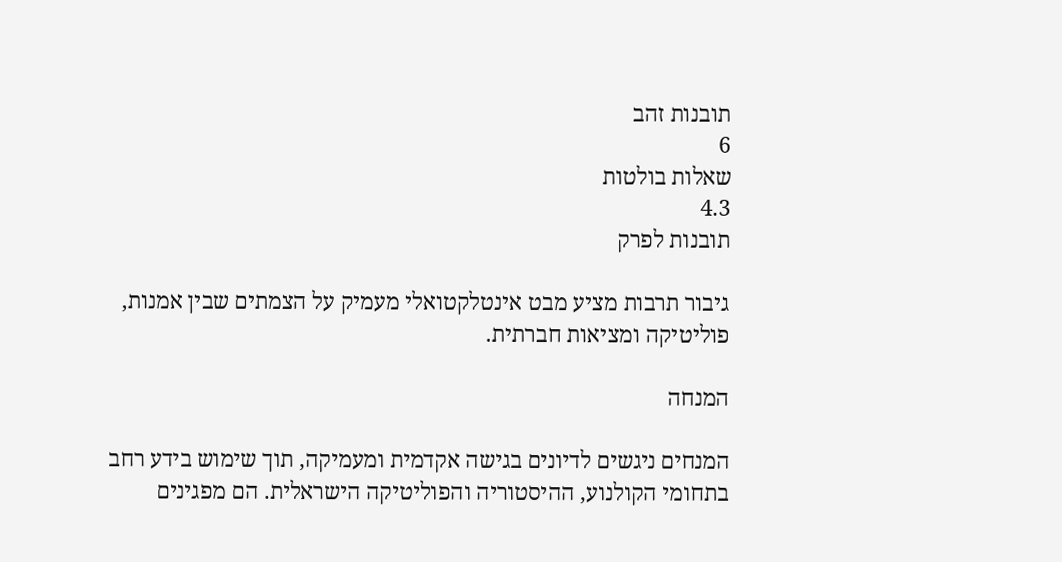תובנות זהב
6
שאלות בולטות
4.3
תובנות לפרק

גיבור תרבות מציע מבט אינטלקטואלי מעמיק על הצמתים שבין אמנות, פוליטיקה ומציאות חברתית.

המנחה

המנחים ניגשים לדיונים בגישה אקדמית ומעמיקה, תוך שימוש בידע רחב בתחומי הקולנוע, ההיסטוריה והפוליטיקה הישראלית. הם מפגינים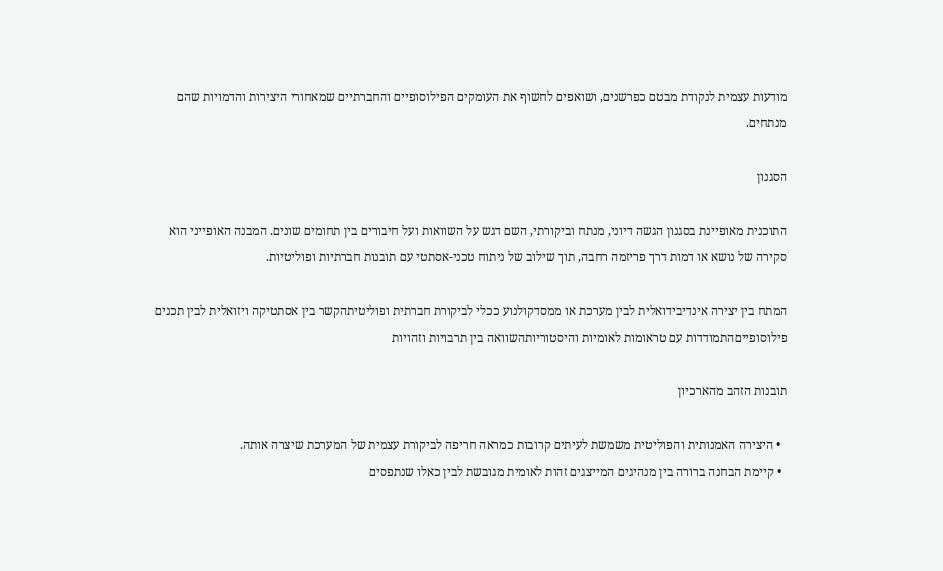מודעות עצמית לנקודת מבטם כפרשנים, ושואפים לחשוף את העומקים הפילוסופיים והחברתיים שמאחורי היצירות והדמויות שהם מנתחים.

הסגנון

התוכנית מאופיינת בסגנון הגשה דיוני, מנתח וביקורתי, השם דגש על השוואות ועל חיבורים בין תחומים שונים. המבנה האופייני הוא סקירה של נושא או דמות דרך פריזמה רחבה, תוך שילוב של ניתוח טכני-אסתטי עם תובנות חברתיות ופוליטיות.

המתח בין יצירה אינדיבידואלית לבין מערכת או ממסדקולנוע ככלי לביקורת חברתית ופוליטיתהקשר בין אסתטיקה ויזואלית לבין תכנים פילוסופייםהתמודדות עם טראומות לאומיות והיסטוריותהשוואה בין תרבויות וזהויות

תובנות הזהב מהארכיון

  • היצירה האמנותית והפוליטית משמשת לעיתים קרובות כמראה חריפה לביקורת עצמית של המערכת שיצרה אותה.
  • קיימת הבחנה ברורה בין מנהיגים המייצגים זהות לאומית מגובשת לבין כאלו שנתפסים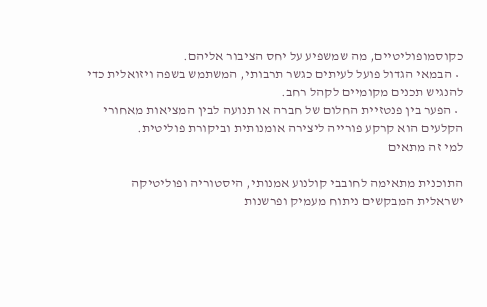כקוסמופוליטיים, מה שמשפיע על יחס הציבור אליהם.
  • הבמאי הגדול פועל לעיתים כגשר תרבותי, המשתמש בשפה ויזואלית כדי להנגיש תכנים מקומיים לקהל רחב.
  • הפער בין פנטזיית החלום של חברה או תנועה לבין המציאות מאחורי הקלעים הוא קרקע פורייה ליצירה אומנותית וביקורת פוליטית.
למי זה מתאים

התוכנית מתאימה לחובבי קולנוע אמנותי, היסטוריה ופוליטיקה ישראלית המבקשים ניתוח מעמיק ופרשנות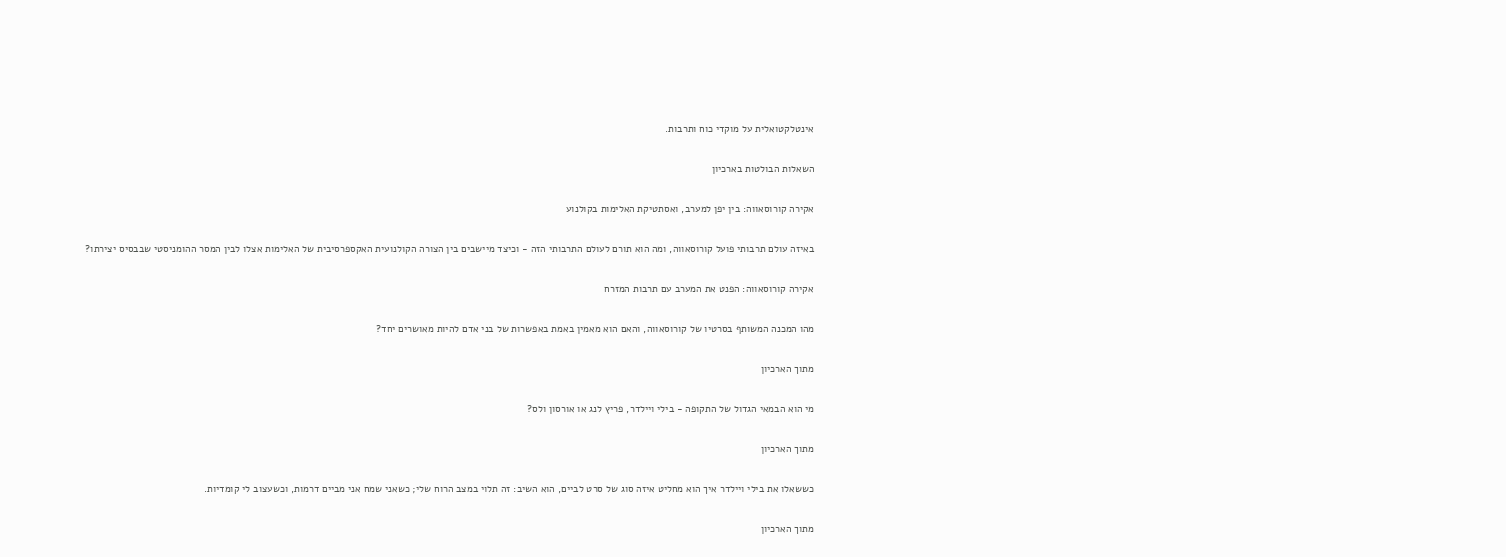אינטלקטואלית על מוקדי כוח ותרבות.

השאלות הבולטות בארכיון

אקירה קורוסאווה: בין יפן למערב, ואסתטיקת האלימות בקולנוע

באיזה עולם תרבותי פועל קורוסאווה, ומה הוא תורם לעולם התרבותי הזה - וכיצד מיישבים בין הצורה הקולנועית האקספרסיבית של האלימות אצלו לבין המסר ההומניסטי שבבסיס יצירתו?

אקירה קורוסאווה: הפנט את המערב עם תרבות המזרח

מהו המכנה המשותף בסרטיו של קורוסאווה, והאם הוא מאמין באמת באפשרות של בני אדם להיות מאושרים יחד?

מתוך הארכיון

מי הוא הבמאי הגדול של התקופה - בילי ויילדר, פריץ לנג או אורסון ולס?

מתוך הארכיון

כששאלו את בילי ויילדר איך הוא מחליט איזה סוג של סרט לביים, הוא השיב: זה תלוי במצב הרוח שלי; כשאני שמח אני מביים דרמות, וכשעצוב לי קומדיות.

מתוך הארכיון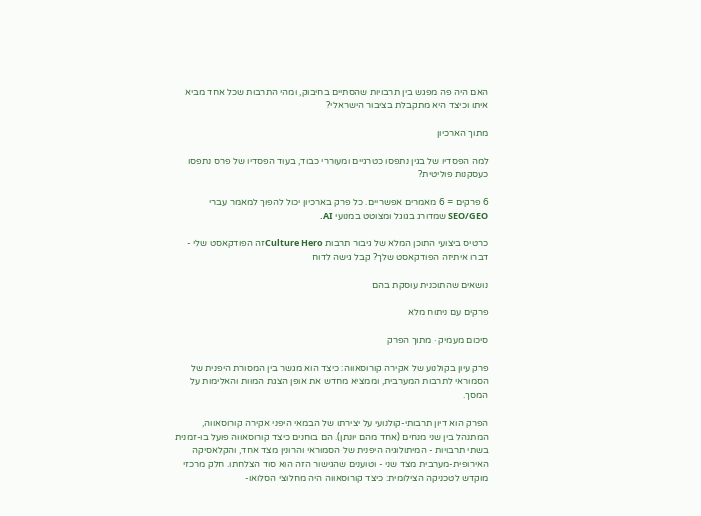האם היה פה מפגש בין תרבויות שהסתיים בחיבוק, ומהי התרבות שכל אחד מביא איתו וכיצד היא מתקבלת בציבור הישראלי?

מתוך הארכיון

למה הפסדיו של בגין נתפסו כטרגיים ומעוררי כבוד, בעוד הפסדיו של פרס נתפסו כעסקנות פוליטית?

6 פרקים = 6 מאמרים אפשריים. כל פרק בארכיון יכול להפוך למאמר עברי SEO/GEO שמדורג בגוגל ומצוטט במנועי AI.

כרטיס ביצועי התוכן המלא של גיבור תרבות Culture Heroזה הפודקאסט שלי - דברו איתיזה הפודקאסט שלך? קבל גישה לדוח

נושאים שהתוכנית עוסקת בהם

פרקים עם ניתוח מלא

סיכום מעמיק · מתוך הפרק

פרק עיון בקולנוע של אקירה קורוסאווה: כיצד הוא מגשר בין המסורת היפנית של הסמוראי לתרבות המערבית, וממציא מחדש את אופן הצגת המוות והאלימות על המסך.

הפרק הוא דיון תרבותי-קולנועי על יצירתו של הבמאי היפני אקירה קורוסאווה, המתנהל בין שני מנחים (אחד מהם יונתן). הם בוחנים כיצד קורוסאווה פועל בו-זמנית בשתי תרבויות - המיתולוגיה היפנית של הסמוראי והרונין מצד אחד, והקלאסיקה האירופית-מערבית מצד שני - וטוענים שהגישור הזה הוא סוד הצלחתו. חלק מרכזי מוקדש לטכניקה הצילומית: כיצד קורוסאווה היה מחלוצי הסלואו-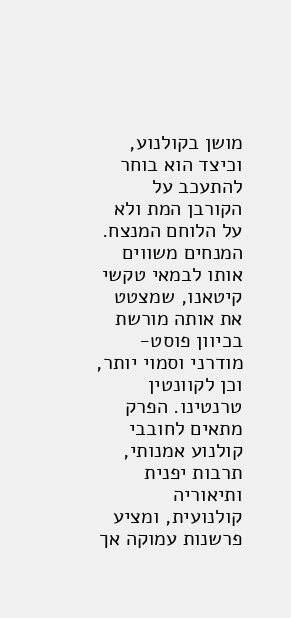מושן בקולנוע, וכיצד הוא בוחר להתעכב על הקורבן המת ולא על הלוחם המנצח. המנחים משווים אותו לבמאי טקשי קיטאנו, שמצטט את אותה מורשת בכיוון פוסט-מודרני וסמוי יותר, וכן לקוונטין טרנטינו. הפרק מתאים לחובבי קולנוע אמנותי, תרבות יפנית ותיאוריה קולנועית, ומציע פרשנות עמוקה אך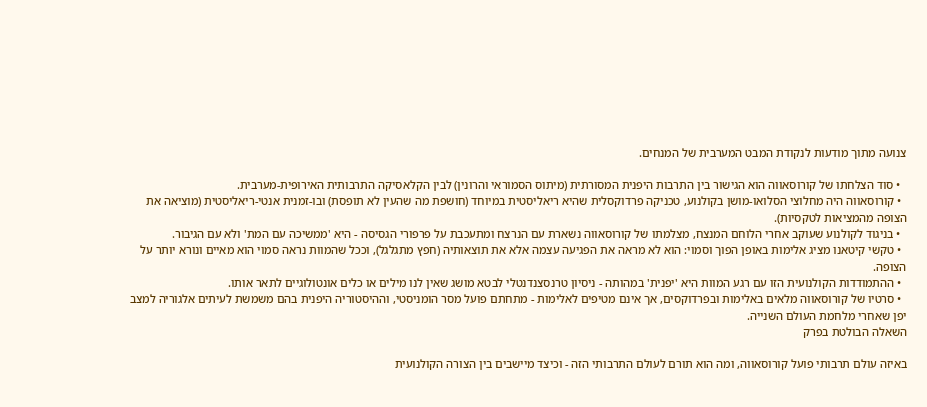צנועה מתוך מודעות לנקודת המבט המערבית של המנחים.

  • סוד הצלחתו של קורוסאווה הוא הגישור בין התרבות היפנית המסורתית (מיתוס הסמוראי והרונין) לבין הקלאסיקה התרבותית האירופית-מערבית.
  • קורוסאווה היה מחלוצי הסלואו-מושן בקולנוע, טכניקה פרדוקסלית שהיא ריאליסטית במיוחד (חושפת מה שהעין לא תופסת) ובו-זמנית אנטי-ריאליסטית (מוציאה את הצופה מהמציאות לטקסיות).
  • בניגוד לקולנוע שעוקב אחרי הלוחם המנצח, מצלמתו של קורוסאווה נשארת עם הנרצח ומתעכבת על פרפורי הגסיסה - היא 'ממשיכה עם המת' ולא עם הגיבור.
  • טקשי קיטאנו מציג אלימות באופן הפוך וסמוי: הוא לא מראה את הפגיעה עצמה אלא את תוצאותיה (חפץ מתגלגל), וככל שהמוות נראה סמוי הוא מאיים ונורא יותר על הצופה.
  • ההתמודדות הקולנועית הזו עם רגע המוות היא 'יפנית' במהותה - ניסיון טרנסצנדנטלי לבטא מושג שאין לנו מילים או כלים אונטולוגיים לתאר אותו.
  • סרטיו של קורוסאווה מלאים באלימות ובפרדוקסים, אך אינם מטיפים לאלימות - מתחתם פועל מסר הומניסטי, וההיסטוריה היפנית בהם משמשת לעיתים אלגוריה למצב יפן שאחרי מלחמת העולם השנייה.
השאלה הבולטת בפרק

באיזה עולם תרבותי פועל קורוסאווה, ומה הוא תורם לעולם התרבותי הזה - וכיצד מיישבים בין הצורה הקולנועית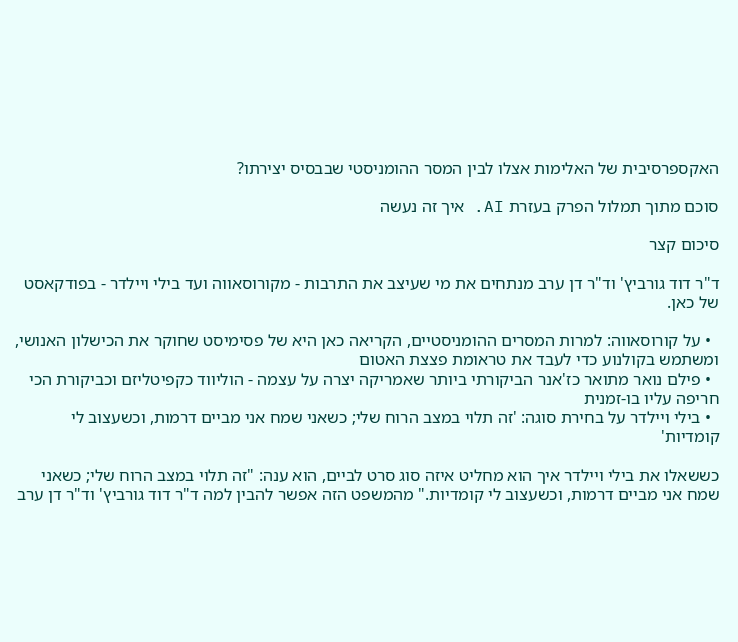האקספרסיבית של האלימות אצלו לבין המסר ההומניסטי שבבסיס יצירתו?

סוכם מתוך תמלול הפרק בעזרת AI. איך זה נעשה

סיכום קצר

ד"ר דוד גורביץ' וד"ר דן ערב מנתחים את מי שעיצב את התרבות - מקורוסאווה ועד בילי ויילדר - בפודקאסט של כאן.

  • על קורוסאווה: למרות המסרים ההומניסטיים, הקריאה כאן היא של פסימיסט שחוקר את הכישלון האנושי, ומשתמש בקולנוע כדי לעבד את טראומת פצצת האטום
  • פילם נואר מתואר כז'אנר הביקורתי ביותר שאמריקה יצרה על עצמה - הוליווד כקפיטליזם וכביקורת הכי חריפה עליו בו-זמנית
  • בילי ויילדר על בחירת סוגה: 'זה תלוי במצב הרוח שלי; כשאני שמח אני מביים דרמות, וכשעצוב לי קומדיות'

כששאלו את בילי ויילדר איך הוא מחליט איזה סוג סרט לביים, הוא ענה: "זה תלוי במצב הרוח שלי; כשאני שמח אני מביים דרמות, וכשעצוב לי קומדיות." מהמשפט הזה אפשר להבין למה ד"ר דוד גורביץ' וד"ר דן ערב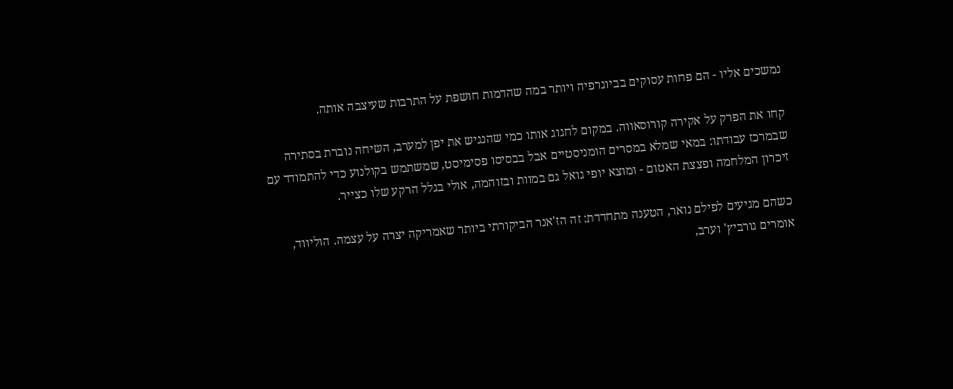נמשכים אליו - הם פחות עסוקים בביוגרפיה ויותר במה שהדמות חושפת על התרבות שעיצבה אותה.

קחו את הפרק על אקירה קורוסאווה. במקום לחגוג אותו כמי שהנגיש את יפן למערב, השיחה נוברת בסתירה שבמרכז עבודתו: במאי שמלא במסרים הומניסטיים אבל בבסיסו פסימיסט, שמשתמש בקולנוע כדי להתמודד עם זיכרון המלחמה ופצצת האטום - ומוצא יופי גואל גם במוות ובזוהמה, אולי בגלל הרקע שלו כצייר.

כשהם מגיעים לפילם נואר, הטענה מתחדדת: זה הז'אנר הביקורתי ביותר שאמריקה יצרה על עצמה. הוליווד, אומרים גורביץ' וערב,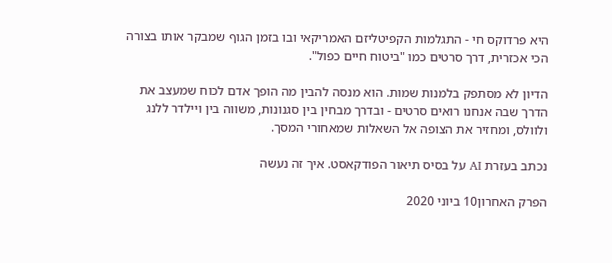היא פרדוקס חי - התגלמות הקפיטליזם האמריקאי ובו בזמן הגוף שמבקר אותו בצורה הכי אכזרית, דרך סרטים כמו "ביטוח חיים כפול".

הדיון לא מסתפק בלמנות שמות. הוא מנסה להבין מה הופך אדם לכוח שמעצב את הדרך שבה אנחנו רואים סרטים - ובדרך מבחין בין סגנונות, משווה בין ויילדר ללנג ולוולס, ומחזיר את הצופה אל השאלות שמאחורי המסך.

נכתב בעזרת AI על בסיס תיאור הפודקאסט. איך זה נעשה

הפרק האחרון10 ביוני 2020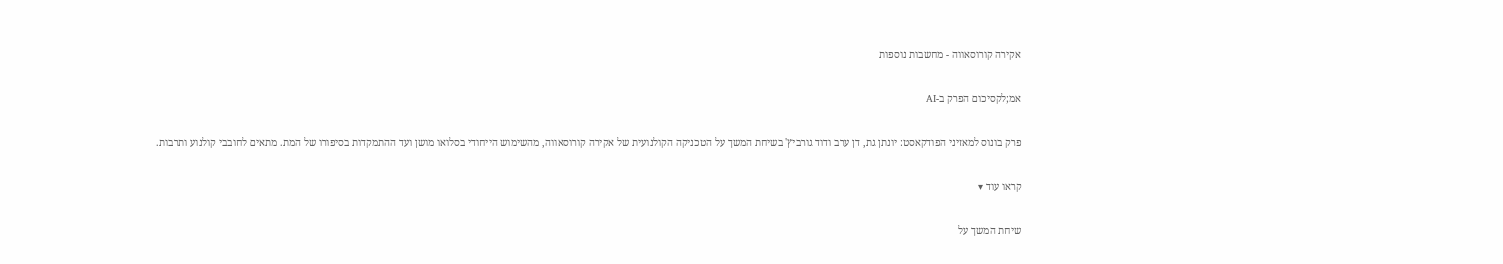אקירה קורוסאווה - מחשבות נוספות

אמ;לקסיכום הפרק ב-AI

פרק בונוס למאזיני הפודקאסט: יונתן גת, דן ערב ודוד גורביץ' בשיחת המשך על הטכניקה הקולנועית של אקירה קורוסאווה, מהשימוש הייחודי בסלואו מושן ועד ההתמקדות בסיפורו של המת. מתאים לחובבי קולנוע ותרבות.

קראו עוד ▾

שיחת המשך על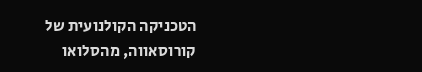הטכניקה הקולנועית של קורוסאווה, מהסלואו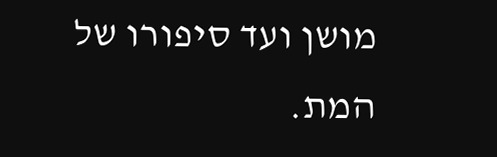מושן ועד סיפורו של המת.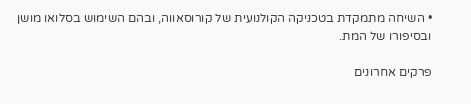• השיחה מתמקדת בטכניקה הקולנועית של קורוסאווה, ובהם השימוש בסלואו מושן ובסיפורו של המת.

פרקים אחרונים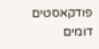פודקאסטים דומים